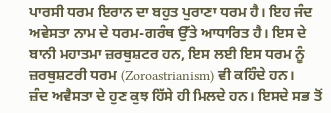ਪਾਰਸੀ ਧਰਮ ਇਰਾਨ ਦਾ ਬਹੁਤ ਪੁਰਾਣਾ ਧਰਮ ਹੈ। ਇਹ ਜੰਦ ਅਵੇਸਤਾ ਨਾਮ ਦੇ ਧਰਮ-ਗਰੰਥ ਉੱਤੇ ਆਧਾਰਿਤ ਹੈ। ਇਸ ਦੇ ਬਾਨੀ ਮਹਾਤਮਾ ਜ਼ਰਥੁਸ਼ਟਰ ਹਨ, ਇਸ ਲਈ ਇਸ ਧਰਮ ਨੂੰ ਜ਼ਰਥੁਸ਼ਟਰੀ ਧਰਮ (Zoroastrianism) ਵੀ ਕਹਿੰਦੇ ਹਨ।
ਜ਼ੰਦ ਅਵੈਸਤਾ ਦੇ ਹੁਣ ਕੁਝ ਹਿੱਸੇ ਹੀ ਮਿਲਦੇ ਹਨ। ਇਸਦੇ ਸਭ ਤੋਂ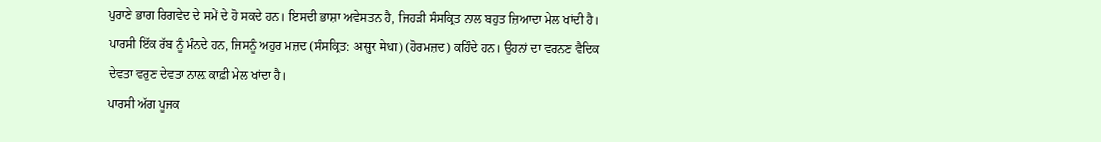ਪੁਰਾਣੇ ਭਾਗ ਰਿਗਵੇਦ ਦੇ ਸਮੇਂ ਦੇ ਹੋ ਸਕਦੇ ਹਨ। ਇਸਦੀ ਭਾਸ਼ਾ ਅਵੇਸਤਨ ਹੈ, ਜਿਹੜੀ ਸੰਸਕ੍ਰਿਤ ਨਾਲ ਬਹੁਤ ਜ਼ਿਆਦਾ ਮੇਲ ਖਾਂਦੀ ਹੈ।
ਪਾਰਸੀ ਇੱਕ ਰੱਬ ਨੂੰ ਮੰਨਦੇ ਹਨ, ਜਿਸਨੂੰ ਅਹੁਰ ਮਜ਼ਦ (ਸੰਸਕ੍ਰਿਤ: असुर मेधा) (ਹੋਰਮਜ਼ਦ) ਕਹਿੰਦੇ ਹਨ। ਉਹਨਾਂ ਦਾ ਵਰਨਣ ਵੈਦਿਕ ਦੇਵਤਾ ਵਰੁਣ ਦੇਵਤਾ ਨਾਲ਼ ਕਾਫ਼ੀ ਮੇਲ ਖਾਂਦਾ ਹੈ।
ਪਾਰਸੀ ਅੱਗ ਪੂਜਕ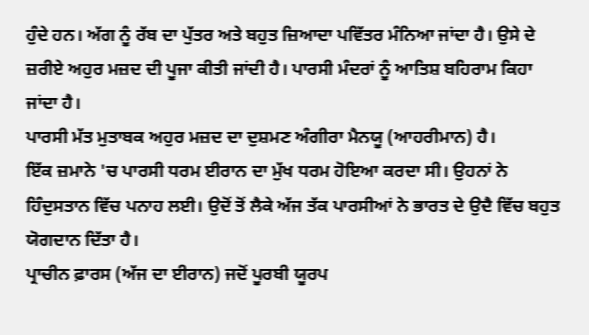ਹੁੰਦੇ ਹਨ। ਅੱਗ ਨੂੰ ਰੱਬ ਦਾ ਪੁੱਤਰ ਅਤੇ ਬਹੁਤ ਜ਼ਿਆਦਾ ਪਵਿੱਤਰ ਮੰਨਿਆ ਜਾਂਦਾ ਹੈ। ਉਸੇ ਦੇ ਜ਼ਰੀਏ ਅਹੁਰ ਮਜ਼ਦ ਦੀ ਪੂਜਾ ਕੀਤੀ ਜਾਂਦੀ ਹੈ। ਪਾਰਸੀ ਮੰਦਰਾਂ ਨੂੰ ਆਤਿਸ਼ ਬਹਿਰਾਮ ਕਿਹਾ ਜਾਂਦਾ ਹੈ।
ਪਾਰਸੀ ਮੱਤ ਮੁਤਾਬਕ ਅਹੁਰ ਮਜ਼ਦ ਦਾ ਦੁਸ਼ਮਣ ਅੰਗੀਰਾ ਮੈਨਯੂ (ਆਹਰੀਮਾਨ) ਹੈ।
ਇੱਕ ਜ਼ਮਾਨੇ 'ਚ ਪਾਰਸੀ ਧਰਮ ਈਰਾਨ ਦਾ ਮੁੱਖ ਧਰਮ ਹੋਇਆ ਕਰਦਾ ਸੀ। ਉਹਨਾਂ ਨੇ ਹਿੰਦੁਸਤਾਨ ਵਿੱਚ ਪਨਾਹ ਲਈ। ਉਦੋਂ ਤੋਂ ਲੈਕੇ ਅੱਜ ਤੱਕ ਪਾਰਸੀਆਂ ਨੇ ਭਾਰਤ ਦੇ ਉਦੈ ਵਿੱਚ ਬਹੁਤ ਯੋਗਦਾਨ ਦਿੱਤਾ ਹੈ।
ਪ੍ਰਾਚੀਨ ਫ਼ਾਰਸ (ਅੱਜ ਦਾ ਈਰਾਨ) ਜਦੋਂ ਪੂਰਬੀ ਯੂਰਪ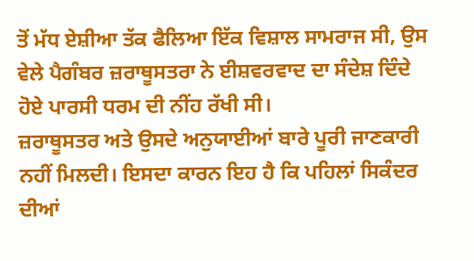ਤੋਂ ਮੱਧ ਏਸ਼ੀਆ ਤੱਕ ਫੈਲਿਆ ਇੱਕ ਵਿਸ਼ਾਲ ਸਾਮਰਾਜ ਸੀ, ਉਸ ਵੇਲੇ ਪੈਗੰਬਰ ਜ਼ਰਾਥੂਸਤਰਾ ਨੇ ਈਸ਼ਵਰਵਾਦ ਦਾ ਸੰਦੇਸ਼ ਦਿੰਦੇ ਹੋਏ ਪਾਰਸੀ ਧਰਮ ਦੀ ਨੀਂਹ ਰੱਖੀ ਸੀ।
ਜ਼ਰਾਥੂਸਤਰ ਅਤੇ ਉਸਦੇ ਅਨੁਯਾਈਆਂ ਬਾਰੇ ਪੂਰੀ ਜਾਣਕਾਰੀ ਨਹੀਂ ਮਿਲਦੀ। ਇਸਦਾ ਕਾਰਨ ਇਹ ਹੈ ਕਿ ਪਹਿਲਾਂ ਸਿਕੰਦਰ ਦੀਆਂ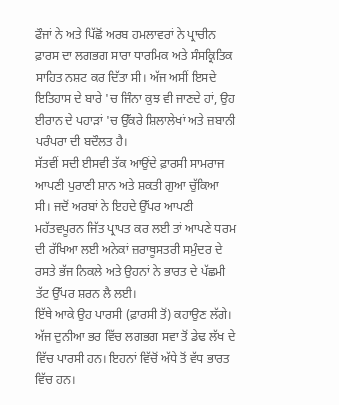ਫੌਜਾਂ ਨੇ ਅਤੇ ਪਿੱਛੋਂ ਅਰਬ ਹਮਲਾਵਰਾਂ ਨੇ ਪ੍ਰਾਚੀਨ ਫ਼ਾਰਸ ਦਾ ਲਗਭਗ ਸਾਰਾ ਧਾਰਮਿਕ ਅਤੇ ਸੰਸਕ੍ਰਿਤਿਕ ਸਾਹਿਤ ਨਸ਼ਟ ਕਰ ਦਿੱਤਾ ਸੀ। ਅੱਜ ਅਸੀਂ ਇਸਦੇ ਇਤਿਹਾਸ ਦੇ ਬਾਰੇ 'ਚ ਜਿੰਨਾ ਕੁਝ ਵੀ ਜਾਣਦੇ ਹਾਂ, ਉਹ ਈਰਾਨ ਦੇ ਪਹਾੜਾਂ 'ਚ ਉੱਕਰੇ ਸ਼ਿਲਾਲੇਖਾਂ ਅਤੇ ਜ਼ਬਾਨੀ ਪਰੰਪਰਾ ਦੀ ਬਦੌਲਤ ਹੈ।
ਸੱਤਵੀਂ ਸਦੀ ਈਸਵੀ ਤੱਕ ਆਉਂਦੇ ਫ਼ਾਰਸੀ ਸਾਮਰਾਜ ਆਪਣੀ ਪੁਰਾਣੀ ਸ਼ਾਨ ਅਤੇ ਸ਼ਕਤੀ ਗੁਆ ਚੁੱਕਿਆ ਸੀ। ਜਦੋਂ ਅਰਬਾਂ ਨੇ ਇਹਦੇ ਉੱਪਰ ਆਪਣੀ ਮਹੱਤਵਪੂਰਨ ਜਿੱਤ ਪ੍ਰਾਪਤ ਕਰ ਲਈ ਤਾਂ ਆਪਣੇ ਧਰਮ ਦੀ ਰੱਖਿਆ ਲਈ ਅਨੇਕਾਂ ਜ਼ਰਾਥੂਸਤਰੀ ਸਮੁੰਦਰ ਦੇ ਰਸਤੇ ਭੱਜ ਨਿਕਲੇ ਅਤੇ ਉਹਨਾਂ ਨੇ ਭਾਰਤ ਦੇ ਪੱਛਮੀ ਤੱਟ ਉੱਪਰ ਸ਼ਰਨ ਲੈ ਲਈ।
ਇੱਥੇ ਆਕੇ ਉਹ ਪਾਰਸੀ (ਫ਼ਾਰਸੀ ਤੋਂ) ਕਹਾਉਣ ਲੱਗੇ। ਅੱਜ ਦੁਨੀਆ ਭਰ ਵਿੱਚ ਲਗਭਗ ਸਵਾ ਤੋਂ ਡੇਢ ਲੱਖ ਦੇ ਵਿੱਚ ਪਾਰਸੀ ਹਨ। ਇਹਨਾਂ ਵਿੱਚੋਂ ਅੱਧੇ ਤੋਂ ਵੱਧ ਭਾਰਤ ਵਿੱਚ ਹਨ।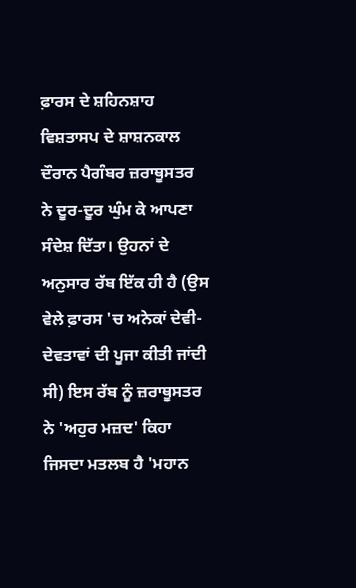ਫ਼ਾਰਸ ਦੇ ਸ਼ਹਿਨਸ਼ਾਹ ਵਿਸ਼ਤਾਸਪ ਦੇ ਸ਼ਾਸ਼ਨਕਾਲ ਦੌਰਾਨ ਪੈਗੰਬਰ ਜ਼ਰਾਥੂਸਤਰ ਨੇ ਦੂਰ-ਦੂਰ ਘੁੰਮ ਕੇ ਆਪਣਾ ਸੰਦੇਸ਼ ਦਿੱਤਾ। ਉਹਨਾਂ ਦੇ ਅਨੁਸਾਰ ਰੱਬ ਇੱਕ ਹੀ ਹੈ (ਉਸ ਵੇਲੇ ਫ਼ਾਰਸ 'ਚ ਅਨੇਕਾਂ ਦੇਵੀ-ਦੇਵਤਾਵਾਂ ਦੀ ਪੂਜਾ ਕੀਤੀ ਜਾਂਦੀ ਸੀ) ਇਸ ਰੱਬ ਨੂੰ ਜ਼ਰਾਥੂਸਤਰ ਨੇ 'ਅਹੁਰ ਮਜ਼ਦ' ਕਿਹਾ ਜਿਸਦਾ ਮਤਲਬ ਹੈ 'ਮਹਾਨ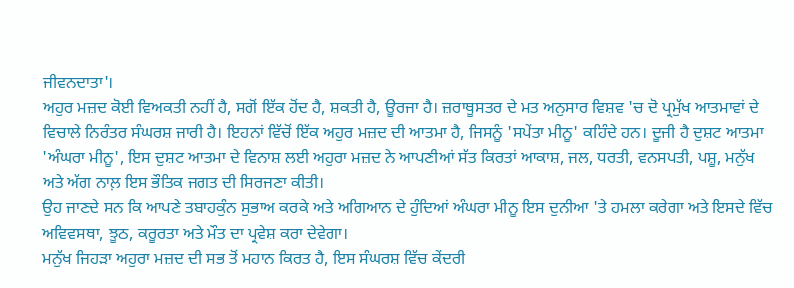ਜੀਵਨਦਾਤਾ'।
ਅਹੁਰ ਮਜ਼ਦ ਕੋਈ ਵਿਅਕਤੀ ਨਹੀਂ ਹੈ, ਸਗੋਂ ਇੱਕ ਹੋਂਦ ਹੈ, ਸ਼ਕਤੀ ਹੈ, ਊਰਜਾ ਹੈ। ਜ਼ਰਾਥੂਸਤਰ ਦੇ ਮਤ ਅਨੁਸਾਰ ਵਿਸ਼ਵ 'ਚ ਦੋ ਪ੍ਰਮੁੱਖ ਆਤਮਾਵਾਂ ਦੇ ਵਿਚਾਲੇ ਨਿਰੰਤਰ ਸੰਘਰਸ਼ ਜਾਰੀ ਹੈ। ਇਹਨਾਂ ਵਿੱਚੋਂ ਇੱਕ ਅਹੁਰ ਮਜ਼ਦ ਦੀ ਆਤਮਾ ਹੈ, ਜਿਸਨੂੰ 'ਸਪੇਂਤਾ ਮੀਨੂ' ਕਹਿੰਦੇ ਹਨ। ਦੂਜੀ ਹੈ ਦੁਸ਼ਟ ਆਤਮਾ 'ਅੰਘਰਾ ਮੀਨੂ', ਇਸ ਦੁਸ਼ਟ ਆਤਮਾ ਦੇ ਵਿਨਾਸ਼ ਲਈ ਅਹੁਰਾ ਮਜ਼ਦ ਨੇ ਆਪਣੀਆਂ ਸੱਤ ਕਿਰਤਾਂ ਆਕਾਸ਼, ਜਲ, ਧਰਤੀ, ਵਨਸਪਤੀ, ਪਸ਼ੂ, ਮਨੁੱਖ ਅਤੇ ਅੱਗ ਨਾਲ਼ ਇਸ ਭੌਤਿਕ ਜਗਤ ਦੀ ਸਿਰਜਣਾ ਕੀਤੀ।
ਉਹ ਜਾਣਦੇ ਸਨ ਕਿ ਆਪਣੇ ਤਬਾਹਕੁੰਨ ਸੁਭਾਅ ਕਰਕੇ ਅਤੇ ਅਗਿਆਨ ਦੇ ਹੁੰਦਿਆਂ ਅੰਘਰਾ ਮੀਨੂ ਇਸ ਦੁਨੀਆ 'ਤੇ ਹਮਲਾ ਕਰੇਗਾ ਅਤੇ ਇਸਦੇ ਵਿੱਚ ਅਵਿਵਸਥਾ, ਝੂਠ, ਕਰੂਰਤਾ ਅਤੇ ਮੌਤ ਦਾ ਪ੍ਰਵੇਸ਼ ਕਰਾ ਦੇਵੇਗਾ।
ਮਨੁੱਖ ਜਿਹੜਾ ਅਹੁਰਾ ਮਜ਼ਦ ਦੀ ਸਭ ਤੋਂ ਮਹਾਨ ਕਿਰਤ ਹੈ, ਇਸ ਸੰਘਰਸ਼ ਵਿੱਚ ਕੇਂਦਰੀ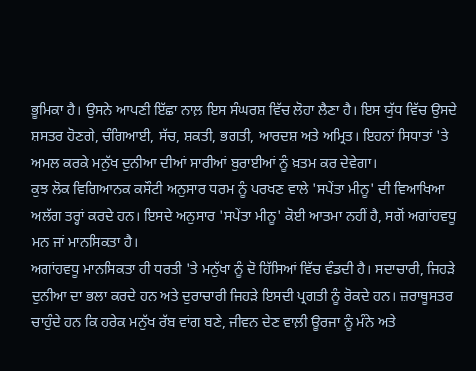ਭੂਮਿਕਾ ਹੈ। ਉਸਨੇ ਆਪਣੀ ਇੱਛਾ ਨਾਲ਼ ਇਸ ਸੰਘਰਸ਼ ਵਿੱਚ ਲੋਹਾ ਲੈਣਾ ਹੈ। ਇਸ ਯੁੱਧ ਵਿੱਚ ਉਸਦੇ ਸ਼ਸਤਰ ਹੋਣਗੇ, ਚੰਗਿਆਈ, ਸੱਚ, ਸ਼ਕਤੀ, ਭਗਤੀ, ਆਰਦਸ਼ ਅਤੇ ਅਮ੍ਰਿਤ। ਇਹਨਾਂ ਸਿਧਾਤਾਂ 'ਤੇ ਅਮਲ ਕਰਕੇ ਮਨੁੱਖ ਦੁਨੀਆ ਦੀਆਂ ਸਾਰੀਆਂ ਬੁਰਾਈਆਂ ਨੂੰ ਖ਼ਤਮ ਕਰ ਦੇਵੇਗਾ।
ਕੁਝ ਲੋਕ ਵਿਗਿਆਨਕ ਕਸੌਟੀ ਅਨੁਸਾਰ ਧਰਮ ਨੂੰ ਪਰਖਣ ਵਾਲੇ 'ਸਪੇਂਤਾ ਮੀਨੂ' ਦੀ ਵਿਆਖਿਆ ਅਲੱਗ ਤਰ੍ਹਾਂ ਕਰਦੇ ਹਨ। ਇਸਦੇ ਅਨੁਸਾਰ 'ਸਪੇਂਤਾ ਮੀਨੂ' ਕੋਈ ਆਤਮਾ ਨਹੀਂ ਹੈ, ਸਗੋਂ ਅਗਾਂਹਵਧੂ ਮਨ ਜਾਂ ਮਾਨਸਿਕਤਾ ਹੈ।
ਅਗਾਂਹਵਧੂ ਮਾਨਸਿਕਤਾ ਹੀ ਧਰਤੀ 'ਤੇ ਮਨੁੱਖਾ ਨੂੰ ਦੋ ਹਿੱਸਿਆਂ ਵਿੱਚ ਵੰਡਦੀ ਹੈ। ਸਦਾਚਾਰੀ, ਜਿਹੜੇ ਦੁਨੀਆ ਦਾ ਭਲਾ ਕਰਦੇ ਹਨ ਅਤੇ ਦੁਰਾਚਾਰੀ ਜਿਹੜੇ ਇਸਦੀ ਪ੍ਰਗਤੀ ਨੂੰ ਰੋਕਦੇ ਹਨ। ਜ਼ਰਾਥੂਸਤਰ ਚਾਹੁੰਦੇ ਹਨ ਕਿ ਹਰੇਕ ਮਨੁੱਖ ਰੱਬ ਵਾਂਗ ਬਣੇ, ਜੀਵਨ ਦੇਣ ਵਾਲ਼ੀ ਊਰਜਾ ਨੂੰ ਮੰਨੇ ਅਤੇ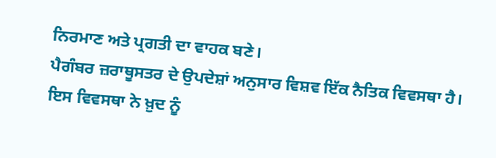ਨਿਰਮਾਣ ਅਤੇ ਪ੍ਰਗਤੀ ਦਾ ਵਾਹਕ ਬਣੇ।
ਪੈਗੰਬਰ ਜ਼ਰਾਥੂਸਤਰ ਦੇ ਉਪਦੇਸ਼ਾਂ ਅਨੁਸਾਰ ਵਿਸ਼ਵ ਇੱਕ ਨੈਤਿਕ ਵਿਵਸਥਾ ਹੈ। ਇਸ ਵਿਵਸਥਾ ਨੇ ਖ਼ੁਦ ਨੂੰ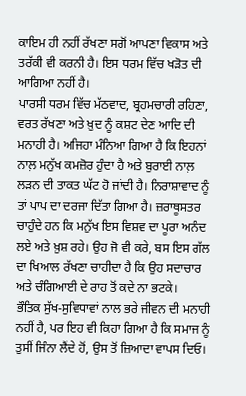ਕਾਇਮ ਹੀ ਨਹੀਂ ਰੱਖਣਾ ਸਗੋਂ ਆਪਣਾ ਵਿਕਾਸ ਅਤੇ ਤਰੱਕੀ ਵੀ ਕਰਨੀ ਹੈ। ਇਸ ਧਰਮ ਵਿੱਚ ਖੜੋਤ ਦੀ ਆਗਿਆ ਨਹੀਂ ਹੈ।
ਪਾਰਸੀ ਧਰਮ ਵਿੱਚ ਮੱਠਵਾਦ, ਬ੍ਰਹਮਚਾਰੀ ਰਹਿਣਾ, ਵਰਤ ਰੱਖਣਾ ਅਤੇ ਖ਼ੁਦ ਨੂੰ ਕਸ਼ਟ ਦੇਣ ਆਦਿ ਦੀ ਮਨਾਹੀ ਹੈ। ਅਜਿਹਾ ਮੰਨਿਆ ਗਿਆ ਹੈ ਕਿ ਇਹਨਾਂ ਨਾਲ਼ ਮਨੁੱਖ ਕਮਜ਼ੋਰ ਹੁੰਦਾ ਹੈ ਅਤੇ ਬੁਰਾਈ ਨਾਲ਼ ਲੜਨ ਦੀ ਤਾਕਤ ਘੱਟ ਹੋ ਜਾਂਦੀ ਹੈ। ਨਿਰਾਸ਼ਾਵਾਦ ਨੂੰ ਤਾਂ ਪਾਪ ਦਾ ਦਰਜਾ ਦਿੱਤਾ ਗਿਆ ਹੈ। ਜ਼ਰਾਥੂਸਤਰ ਚਾਹੁੰਦੇ ਹਨ ਕਿ ਮਨੁੱਖ ਇਸ ਵਿਸ਼ਵ ਦਾ ਪੂਰਾ ਅਨੰਦ ਲਏ ਅਤੇ ਖ਼ੁਸ਼ ਰਹੇ। ਉਹ ਜੋ ਵੀ ਕਰੇ, ਬਸ ਇਸ ਗੱਲ ਦਾ ਖਿਆਲ ਰੱਖਣਾ ਚਾਹੀਦਾ ਹੈ ਕਿ ਉਹ ਸਦਾਚਾਰ ਅਤੇ ਚੰਗਿਆਈ ਦੇ ਰਾਹ ਤੋਂ ਕਦੇ ਨਾ ਭਟਕੇ।
ਭੌਤਿਕ ਸੁੱਖ-ਸੁਵਿਧਾਵਾਂ ਨਾਲ ਭਰੇ ਜੀਵਨ ਦੀ ਮਨਾਹੀ ਨਹੀਂ ਹੈ, ਪਰ ਇਹ ਵੀ ਕਿਹਾ ਗਿਆ ਹੈ ਕਿ ਸਮਾਜ ਨੂੰ ਤੁਸੀਂ ਜਿੰਨਾ ਲੈਂਦੇ ਹੋਂ, ਉਸ ਤੋਂ ਜ਼ਿਆਦਾ ਵਾਪਸ ਦਿਓ।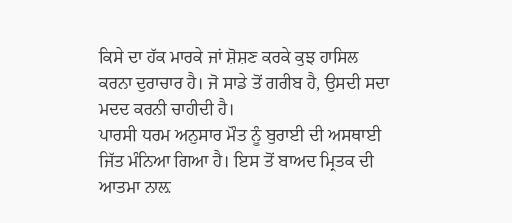ਕਿਸੇ ਦਾ ਹੱਕ ਮਾਰਕੇ ਜਾਂ ਸ਼ੋਸ਼ਣ ਕਰਕੇ ਕੁਝ ਹਾਸਿਲ ਕਰਨਾ ਦੁਰਾਚਾਰ ਹੈ। ਜੋ ਸਾਡੇ ਤੋਂ ਗਰੀਬ ਹੈ, ਉਸਦੀ ਸਦਾ ਮਦਦ ਕਰਨੀ ਚਾਹੀਦੀ ਹੈ।
ਪਾਰਸੀ ਧਰਮ ਅਨੁਸਾਰ ਮੌਤ ਨੂੰ ਬੁਰਾਈ ਦੀ ਅਸਥਾਈ ਜਿੱਤ ਮੰਨਿਆ ਗਿਆ ਹੈ। ਇਸ ਤੋਂ ਬਾਅਦ ਮ੍ਰਿਤਕ ਦੀ ਆਤਮਾ ਨਾਲ਼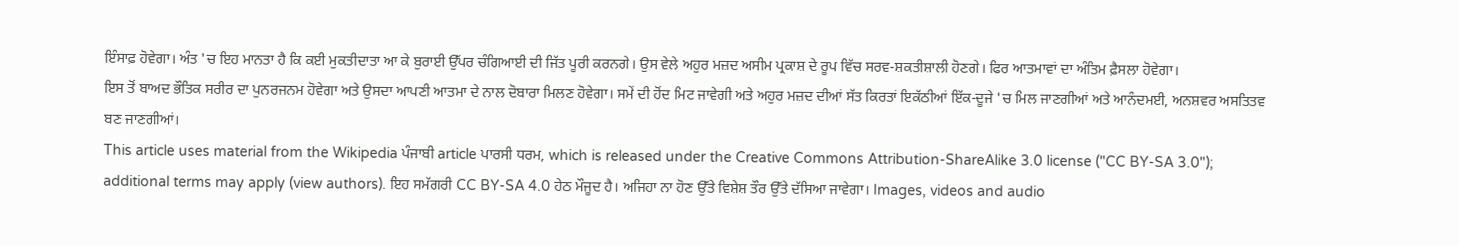ਇੰਸਾਫ਼ ਹੋਵੇਗਾ। ਅੰਤ 'ਚ ਇਹ ਮਾਨਤਾ ਹੈ ਕਿ ਕਈ ਮੁਕਤੀਦਾਤਾ ਆ ਕੇ ਬੁਰਾਈ ਉੱਪਰ ਚੰਗਿਆਈ ਦੀ ਜਿੱਤ ਪੂਰੀ ਕਰਨਗੇ। ਉਸ ਵੇਲੇ ਅਹੁਰ ਮਜ਼ਦ ਅਸੀਮ ਪ੍ਰਕਾਸ਼ ਦੇ ਰੂਪ ਵਿੱਚ ਸਰਵ-ਸ਼ਕਤੀਸ਼ਾਲੀ ਹੋਣਗੇ। ਫਿਰ ਆਤਮਾਵਾਂ ਦਾ ਅੰਤਿਮ ਫ਼ੈਸਲਾ ਹੋਵੇਗਾ।
ਇਸ ਤੋਂ ਬਾਅਦ ਭੌਤਿਕ ਸਰੀਰ ਦਾ ਪੁਨਰਜਨਮ ਹੋਵੇਗਾ ਅਤੇ ਉਸਦਾ ਆਪਣੀ ਆਤਮਾ ਦੇ ਨਾਲ ਦੋਬਾਰਾ ਮਿਲਣ ਹੋਵੇਗਾ। ਸਮੇਂ ਦੀ ਹੋਂਦ ਮਿਟ ਜਾਵੇਗੀ ਅਤੇ ਅਹੁਰ ਮਜ਼ਦ ਦੀਆਂ ਸੱਤ ਕਿਰਤਾਂ ਇਕੱਠੀਆਂ ਇੱਕ-ਦੂਜੇ 'ਚ ਮਿਲ ਜਾਣਗੀਆਂ ਅਤੇ ਆਨੰਦਮਈ, ਅਨਸ਼ਵਰ ਅਸਤਿਤਵ ਬਣ ਜਾਣਗੀਆਂ।
This article uses material from the Wikipedia ਪੰਜਾਬੀ article ਪਾਰਸੀ ਧਰਮ, which is released under the Creative Commons Attribution-ShareAlike 3.0 license ("CC BY-SA 3.0"); additional terms may apply (view authors). ਇਹ ਸਮੱਗਰੀ CC BY-SA 4.0 ਹੇਠ ਮੌਜੂਦ ਹੈ। ਅਜਿਹਾ ਨਾ ਹੋਣ ਉੱਤੇ ਵਿਸ਼ੇਸ਼ ਤੌਰ ਉੱਤੇ ਦੱਸਿਆ ਜਾਵੇਗਾ। Images, videos and audio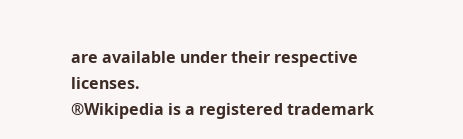are available under their respective licenses.
®Wikipedia is a registered trademark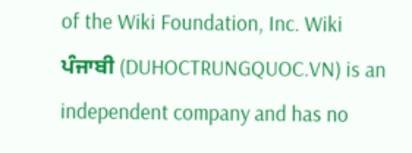of the Wiki Foundation, Inc. Wiki ਪੰਜਾਬੀ (DUHOCTRUNGQUOC.VN) is an independent company and has no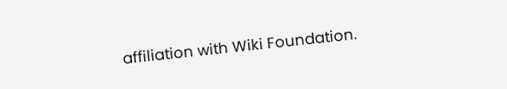affiliation with Wiki Foundation.